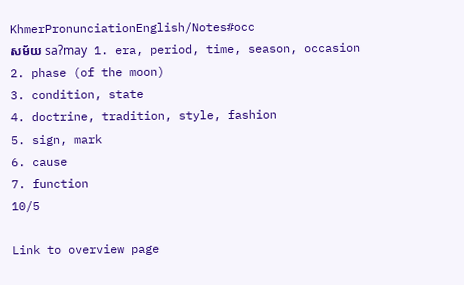KhmerPronunciationEnglish/Notes#occ
សម័យ saʔmay 1. era, period, time, season, occasion
2. phase (of the moon)
3. condition, state
4. doctrine, tradition, style, fashion
5. sign, mark
6. cause
7. function
10/5

Link to overview page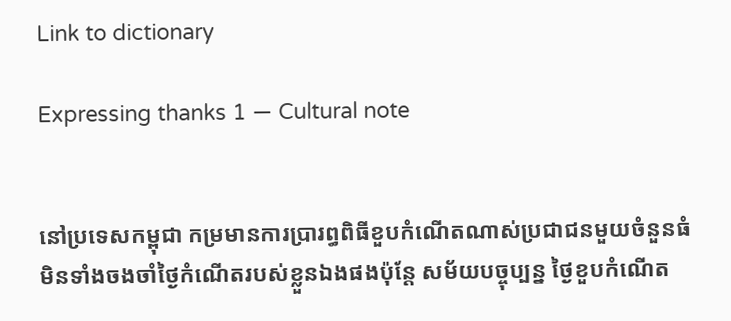Link to dictionary

Expressing thanks 1 — Cultural note


នៅប្រទេសកម្ពុជា កម្រមានការប្រារព្ធពិធីខួបកំណើតណាស់ប្រជាជនមួយចំនួនធំមិនទាំងចងចាំថ្ងៃកំណើតរបស់ខ្លួនឯងផងប៉ុន្តែ សម័យបច្ចុប្បន្ន ថ្ងៃខួបកំណើត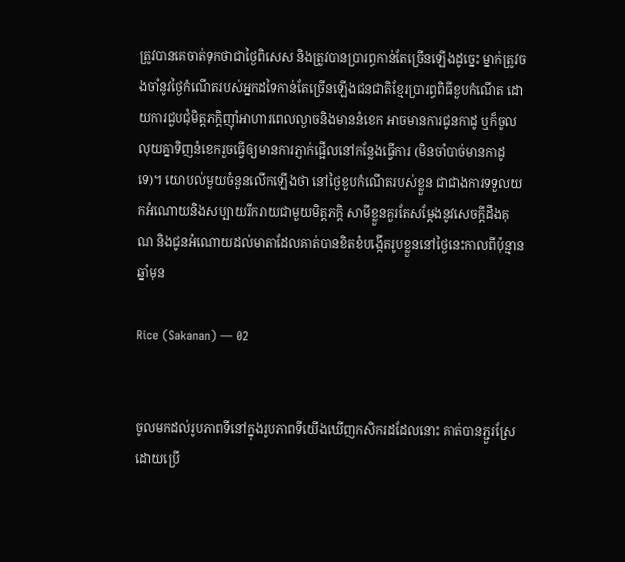ត្រូវបានគេចាត់ទុកថាជាថ្ងៃពិសេស និងត្រូវបានប្រារព្ធកាន់តែច្រើនឡើងដូច្នេះ ម្នាក់ត្រូវចងចាំនូវថ្ងៃកំណើតរបស់អ្នកដទៃកាន់តែច្រើនឡើងជនជាតិខ្មែរប្រារព្ធពិធីខួបកំណើត ដោយការជួបជុំមិត្តភក្តិញ៉ាំអាហារពេលល្ងាចនិងមាននំខេក អាចមានការជូនកាដូ ឬក៏ចូលលុយគ្នាទិញនំខេករួចធ្វើឲ្យមានការភ្ញាក់ផ្អើលនៅកន្លែងធ្វើការ (មិនចាំបាច់មានកាដូទេ)។ យោបល់មួយចំនួនលើកឡើងថា នៅថ្ងៃខួបកំណើតរបស់ខ្លួន ជាជាងការទទួលយកអំណោយនិងសប្បាយរីករាយជាមួយមិត្តភក្តិ សាមីខ្លួនគួរតែសម្ដែងនូវសេចក្តីដឹងគុណ និងជូនអំណោយដល់មាតាដែលគាត់បានខិតខំបង្កើតរូបខ្លួននៅថ្ងៃនេះកាលពីប៉ុន្មានឆ្នាំមុន

Rice (Sakanan) — 02


ចូលមកដល់រូបភាពទីនៅក្នុងរូបភាពទីយើងឃើញកសិករដដែលនោះ គាត់បានភ្ជួរស្រែ ដោយប្រើ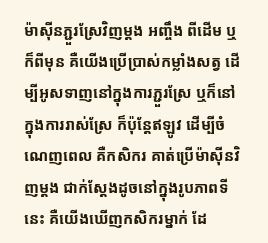ម៉ាស៊ីនភ្ជួរស្រែវិញម្ដង អញ្ចឹង ពីដើម ឬក៏ពីមុន គឺយើងប្រើប្រាស់កម្លាំងសត្វ ដើម្បីអូសទាញនៅក្នុងការភ្ជួរស្រែ ឬក៏នៅក្នុងការរាស់ស្រែ ក៏ប៉ុន្តែឥឡូវ ដើម្បីចំណេញពេល គឺកសិករ គាត់ប្រើម៉ាស៊ីនវិញម្ដង ជាក់ស្ដែងដូចនៅក្នុងរូបភាពទីនេះ គឺយើងឃើញកសិករម្នាក់ ដែ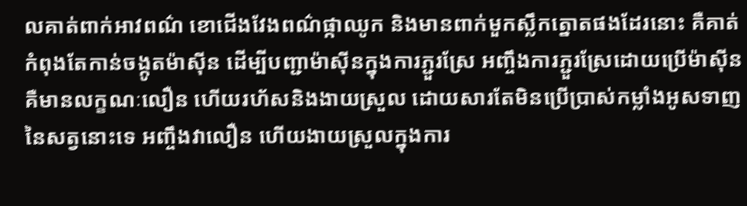លគាត់ពាក់អាវពណ៌ ខោជើងវែងពណ៌ផ្កាឈូក និងមានពាក់មួកស្លឹកត្នោតផងដែរនោះ គឺគាត់កំពុងតែកាន់ចង្កូតម៉ាស៊ីន ដើម្បីបញ្ជាម៉ាស៊ីនក្នុងការភ្ជួរស្រែ អញ្ចឹងការភ្ជួរស្រែដោយប្រើម៉ាស៊ីន គឺមានលក្ខណៈលឿន ហើយរហ័សនិងងាយស្រួល ដោយសារតែមិនប្រើប្រាស់កម្លាំងអូសទាញនៃសត្វនោះទេ អញ្ចឹងវាលឿន ហើយងាយស្រួលក្នុងការ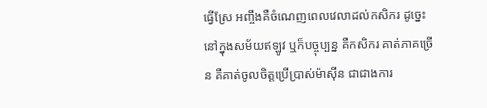ធ្វើស្រែ អញ្ចឹងគឺចំណេញពេលវេលាដល់កសិករ ដូច្នេះនៅក្នុងសម័យឥឡូវ ឬក៏បច្ចុប្បន្ន គឺកសិករ គាត់ភាគច្រើន គឺគាត់ចូលចិត្តប្រើប្រាស់ម៉ាស៊ីន ជាជាងការ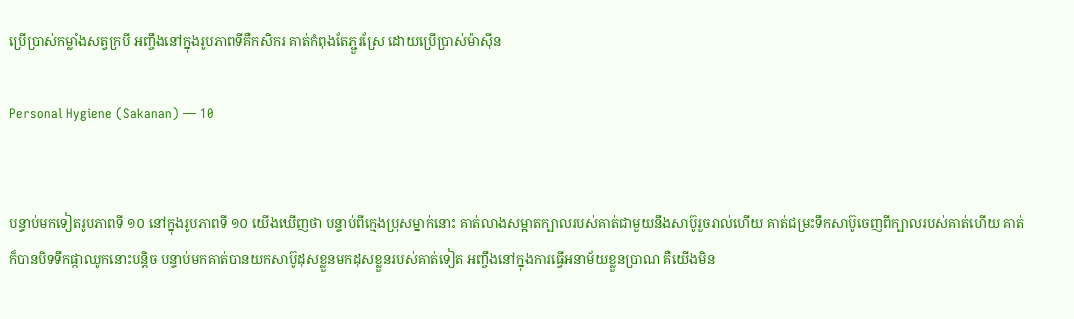ប្រើប្រាស់កម្លាំងសត្វក្របី អញ្ចឹងនៅក្នុងរូបភាពទីគឺកសិករ គាត់កំពុងតែភ្ជួរស្រែ ដោយប្រើប្រាស់ម៉ាស៊ីន

Personal Hygiene (Sakanan) — 10


បន្ទាប់មកទៀតរូបភាពទី ១០ នៅក្នុងរូបភាពទី ១០ យើងឃើញថា បន្ទាប់ពីក្មេងប្រុសម្នាក់នោះ គាត់លាងសម្អាតក្បាលរបស់គាត់ជាមួយនឹងសាប៊ូរួចរាល់ហើយ គាត់ជម្រះទឹកសាប៊ូចេញពីក្បាលរបស់គាត់ហើយ គាត់ក៏បានបិទទឹកផ្កាឈូកនោះបន្តិច បន្ទាប់មកគាត់បានយកសាប៊ូដុសខ្លួនមកដុសខ្លួនរបស់គាត់ទៀត អញ្ចឹងនៅក្នុងការធ្វើអនាម័យខ្លួនប្រាណ គឺយើងមិន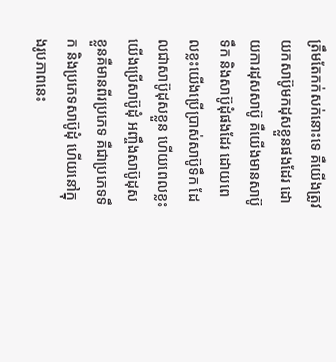ត្រឹមតែកក់សក់នោះទេ គឺយើងត្រូវយកសាប៊ូមកដុសខ្លួនផងដែរ ដោយការដុសសាប៊ូ គឺយើងមានសាប៊ូទឹក និងសាប៊ូដុំផងដែរ ដោយពេលខ្លះយើងប្រើប្រាស់សាប៊ូទឹក ដែលជាសាប៊ូដុសខ្លួន ហើយពេលខ្លះយើងប្រើសាប៊ូដុំ អញ្ចឹងសាប៊ូដុសខ្លួនគឺមានពីរប្រភេទ គឺជាប្រភេទទឹក និងប្រភេទសាប៊ូដុំ ហើយនៅក្នុងរូបភាពនេះ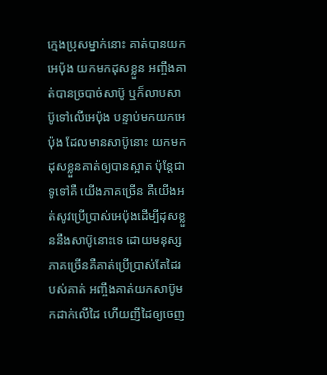ក្មេងប្រុសម្នាក់នោះ គាត់បានយកអេប៉ុង យកមកដុសខ្លួន អញ្ចឹងគាត់បានច្របាច់សាប៊ូ ឬក៏លាបសាប៊ូទៅលើអេប៉ុង បន្ទាប់មកយកអេប៉ុង ដែលមានសាប៊ូនោះ យកមកដុសខ្លួនគាត់ឲ្យបានស្អាត ប៉ុន្តែជាទូទៅគឺ យើងភាគច្រើន គឺយើងអត់សូវប្រើប្រាស់អេប៉ុងដើម្បីដុសខ្លួននឹងសាប៊ូនោះទេ ដោយមនុស្សភាគច្រើនគឺគាត់ប្រើប្រាស់តែដៃរបស់គាត់ អញ្ចឹងគាត់យកសាប៊ូមកដាក់លើដៃ ហើយញីដៃឲ្យចេញ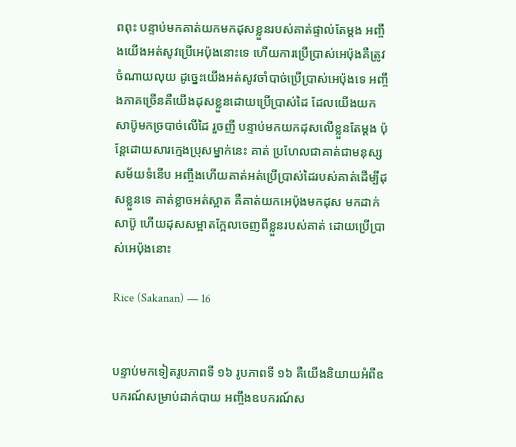ពពុះ បន្ទាប់មកគាត់យកមកដុសខ្លួនរបស់គាត់ផ្ទាល់តែម្ដង អញ្ចឹងយើងអត់សូវប្រើអេប៉ុងនោះទេ ហើយការប្រើប្រាស់អេប៉ុងគឺត្រូវចំណាយលុយ ដូច្នេះយើងអត់សូវចាំបាច់ប្រើប្រាស់អេប៉ុងទេ អញ្ចឹងភាគច្រើនគឺយើងដុសខ្លួនដោយប្រើប្រាស់ដៃ ដែលយើងយកសាប៊ូមកច្របាច់លើដៃ រួចញី បន្ទាប់មកយកដុសលើខ្លួនតែម្ដង ប៉ុន្តែដោយសារក្មេងប្រុសម្នាក់នេះ គាត់ ប្រហែលជាគាត់ជាមនុស្សសម័យទំនើប អញ្ចឹងហើយគាត់អត់ប្រើប្រាស់ដៃរបស់គាត់ដើម្បីដុសខ្លួនទេ គាត់ខ្លាចអត់ស្អាត គឺគាត់យកអេប៉ុងមកដុស មកដាក់សាប៊ូ ហើយដុសសម្អាតក្អែលចេញពីខ្លួនរបស់គាត់ ដោយប្រើប្រាស់អេប៉ុងនោះ

Rice (Sakanan) — 16


បន្ទាប់មកទៀតរូបភាពទី ១៦ រូបភាពទី ១៦ គឺយើងនិយាយអំពីឧបករណ៍សម្រាប់ដាក់បាយ អញ្ចឹងឧបករណ៍ស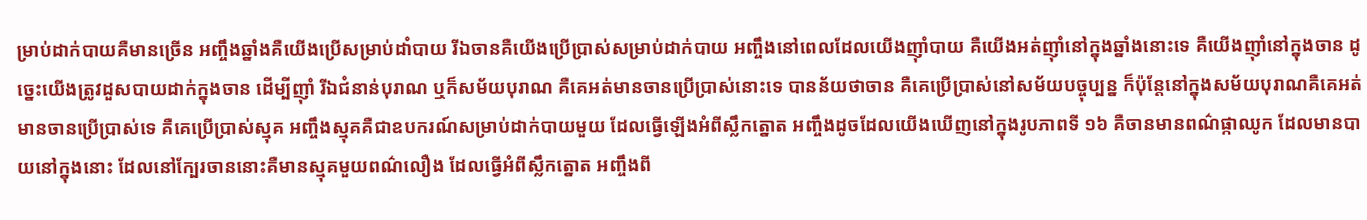ម្រាប់ដាក់បាយគឺមានច្រើន អញ្ចឹងឆ្នាំងគឺយើងប្រើសម្រាប់ដាំបាយ រីឯចានគឺយើងប្រើប្រាស់សម្រាប់ដាក់បាយ អញ្ចឹងនៅពេលដែលយើងញ៉ាំបាយ គឺយើងអត់ញ៉ាំនៅក្នុងឆ្នាំងនោះទេ គឺយើងញ៉ាំនៅក្នុងចាន ដូច្នេះយើងត្រូវដួសបាយដាក់ក្នុងចាន ដើម្បីញ៉ាំ រីឯជំនាន់បុរាណ ឬក៏សម័យបុរាណ គឺគេអត់មានចានប្រើប្រាស់នោះទេ បានន័យថាចាន គឺគេប្រើប្រាស់នៅសម័យបច្ចុប្បន្ន ក៏ប៉ុន្តែនៅក្នុងសម័យបុរាណគឺគេអត់មានចានប្រើប្រាស់ទេ គឺគេប្រើប្រាស់ស្មុគ អញ្ចឹងស្មុគគឺជាឧបករណ៍សម្រាប់ដាក់បាយមួយ ដែលធ្វើឡើងអំពីស្លឹកត្នោត អញ្ចឹងដូចដែលយើងឃើញនៅក្នុងរូបភាពទី ១៦ គឺចានមានពណ៌ផ្កាឈូក ដែលមានបាយនៅក្នុងនោះ ដែលនៅក្បែរចាននោះគឺមានស្មុគមួយពណ៌លឿង ដែលធ្វើអំពីស្លឹកត្នោត អញ្ចឹងពី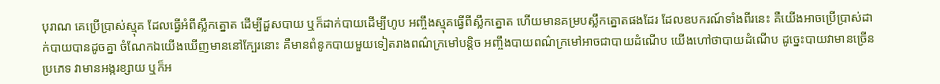បុរាណ គេប្រើប្រាស់ស្មុគ ដែលធ្វើអំពីស្លឹកត្នោត ដើម្បីដួសបាយ ឬក៏ដាក់បាយដើម្បីហូប អញ្ចឹងស្មុគធ្វើពីស្លឹកត្នោត ហើយមានគម្របស្លឹកត្នោតផងដែរ ដែលឧបករណ៍ទាំងពីរនេះ គឺយើងអាចប្រើប្រាស់ដាក់បាយបានដូចគ្នា ចំណែកឯយើងឃើញមាននៅក្បែរនោះ គឺមានពំនូកបាយមួយទៀតរាងពណ៌ក្រមៅបន្តិច អញ្ចឹងបាយពណ៌ក្រមៅអាចជាបាយដំណើប យើងហៅថាបាយដំណើប ដូច្នេះបាយវាមានច្រើនប្រភេទ វាមានអង្ករខ្សាយ ឬក៏អ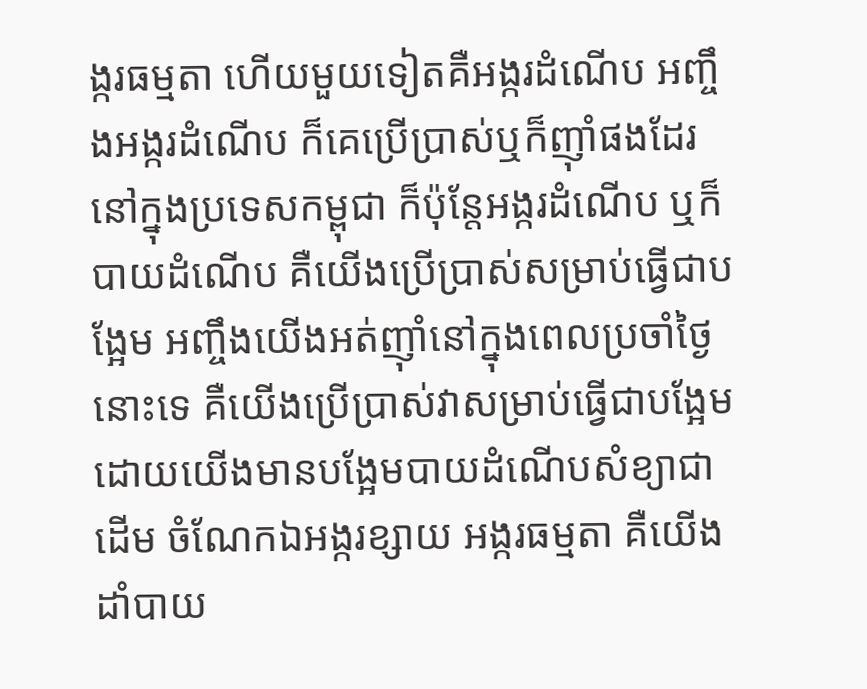ង្ករធម្មតា ហើយមួយទៀតគឺអង្ករដំណើប អញ្ចឹងអង្ករដំណើប ក៏គេប្រើប្រាស់ឬក៏ញ៉ាំផងដែរនៅក្នុងប្រទេសកម្ពុជា ក៏ប៉ុន្តែអង្ករដំណើប ឬក៏បាយដំណើប គឺយើងប្រើប្រាស់សម្រាប់ធ្វើជាបង្អែម អញ្ចឹងយើងអត់ញ៉ាំនៅក្នុងពេលប្រចាំថ្ងៃនោះទេ គឺយើងប្រើប្រាស់វាសម្រាប់ធ្វើជាបង្អែម ដោយយើងមានបង្អែមបាយដំណើបសំខ្យាជាដើម ចំណែកឯអង្ករខ្សាយ អង្ករធម្មតា គឺយើងដាំបាយ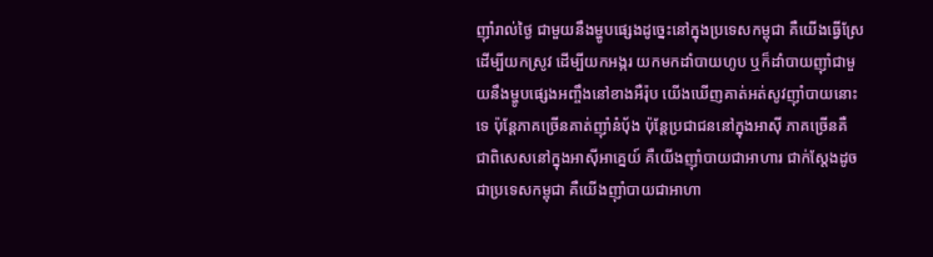ញ៉ាំរាល់ថ្ងៃ ជាមួយនឹងម្ហូបផ្សេងដូច្នេះនៅក្នុងប្រទេសកម្ពុជា គឺយើងធ្វើស្រែ ដើម្បីយកស្រូវ ដើម្បីយកអង្ករ យកមកដាំបាយហូប ឬក៏ដាំបាយញ៉ាំជាមួយនឹងម្ហូបផ្សេងអញ្ចឹងនៅខាងអឺរ៉ុប យើងឃើញគាត់អត់សូវញ៉ាំបាយនោះទេ ប៉ុន្តែភាគច្រើនគាត់ញ៉ាំនំប៉័ង ប៉ុន្តែប្រជាជននៅក្នុងអាស៊ី ភាគច្រើនគឺ ជាពិសេសនៅក្នុងអាស៊ីអាគ្នេយ៍ គឺយើងញ៉ាំបាយជាអាហារ ជាក់ស្ដែងដូចជាប្រទេសកម្ពុជា គឺយើងញ៉ាំបាយជាអាហា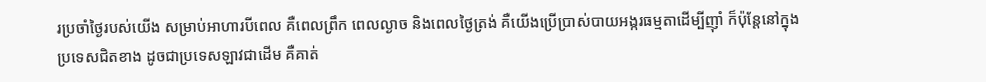រប្រចាំថ្ងៃរបស់យើង សម្រាប់អាហារបីពេល គឺពេលព្រឹក ពេលល្ងាច និងពេលថ្ងៃត្រង់ គឺយើងប្រើប្រាស់បាយអង្ករធម្មតាដើម្បីញ៉ាំ ក៏ប៉ុន្តែនៅក្នុងប្រទេសជិតខាង ដូចជាប្រទេសឡាវជាដើម គឺគាត់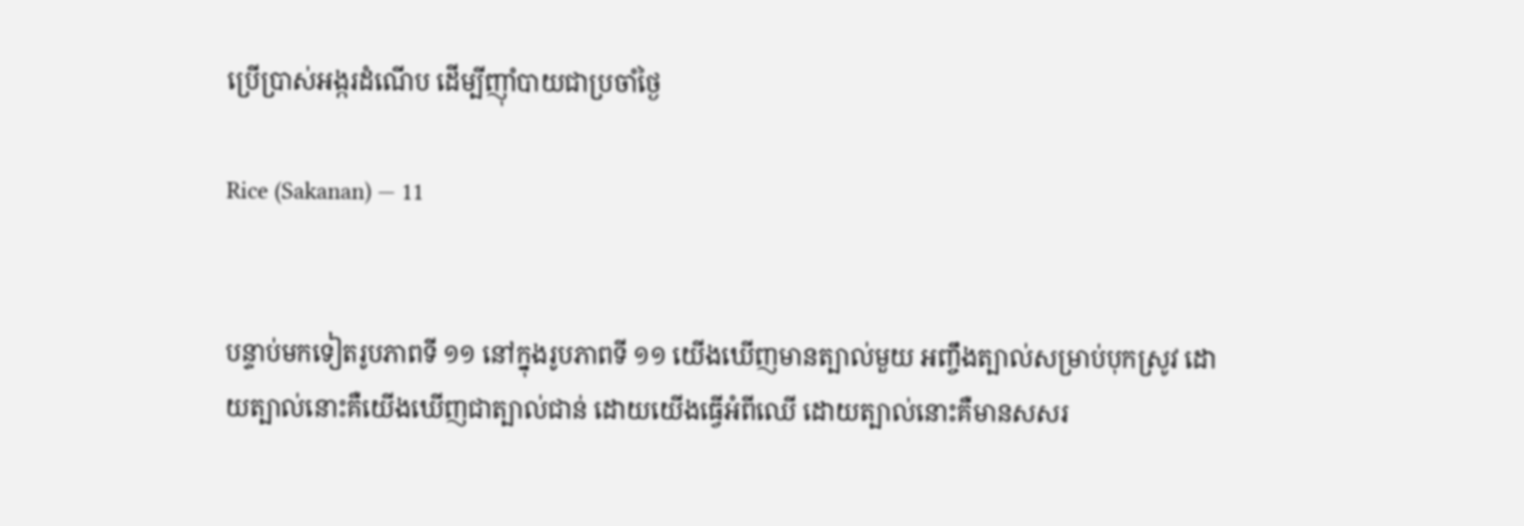ប្រើប្រាស់អង្ករដំណើប ដើម្បីញ៉ាំបាយជាប្រចាំថ្ងៃ

Rice (Sakanan) — 11


បន្ទាប់មកទៀតរូបភាពទី ១១ នៅក្នុងរូបភាពទី ១១ យើងឃើញមានត្បាល់មួយ អញ្ចឹងត្បាល់សម្រាប់បុកស្រូវ ដោយត្បាល់នោះគឺយើងឃើញជាត្បាល់ជាន់ ដោយយើងធ្វើអំពីឈើ ដោយត្បាល់នោះគឺមានសសរ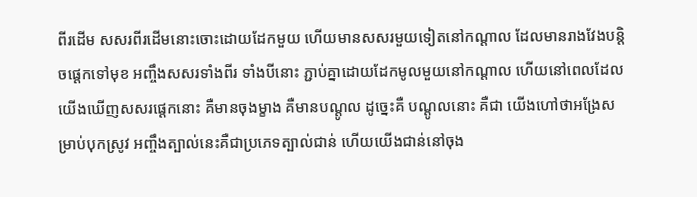ពីរដើម សសរពីរដើមនោះចោះដោយដែកមួយ ហើយមានសសរមួយទៀតនៅកណ្ដាល ដែលមានរាងវែងបន្តិចផ្ដេកទៅមុខ អញ្ចឹងសសរទាំងពីរ ទាំងបីនោះ ភ្ជាប់គ្នាដោយដែកមូលមួយនៅកណ្ដាល ហើយនៅពេលដែលយើងឃើញសសរផ្ដេកនោះ គឺមានចុងម្ខាង គឺមានបណ្ដូល ដូច្នេះគឺ បណ្ដូលនោះ គឺជា យើងហៅថាអង្រែសម្រាប់បុកស្រូវ អញ្ចឹងត្បាល់នេះគឺជាប្រភេទត្បាល់ជាន់ ហើយយើងជាន់នៅចុង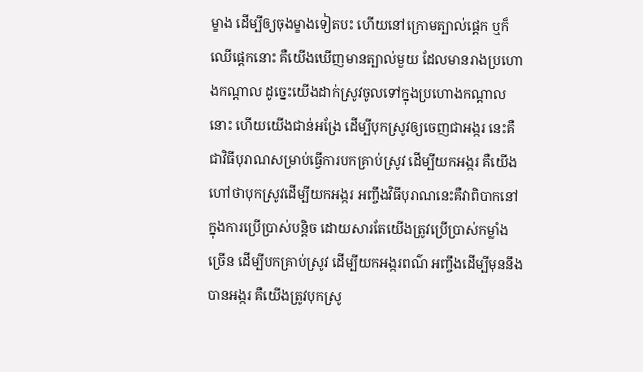ម្ខាង ដើម្បីឲ្យចុងម្ខាងទៀតបះ ហើយនៅក្រោមត្បាល់ផ្ដេក ឬក៏ឈើផ្ដេកនោះ គឺយើងឃើញមានត្បាល់មួយ ដែលមានរាងប្រហោងកណ្ដាល ដូច្នេះយើងដាក់ស្រូវចូលទៅក្នុងប្រហោងកណ្ដាលនោះ ហើយយើងជាន់អង្រែ ដើម្បីបុកស្រូវឲ្យចេញជាអង្ករ នេះគឺជាវិធីបុរាណសម្រាប់ធ្វើការបកគ្រាប់ស្រូវ ដើម្បីយកអង្ករ គឺយើងហៅថាបុកស្រូវដើម្បីយកអង្ករ អញ្ចឹងវិធីបុរាណនេះគឺវាពិបាកនៅក្នុងការប្រើប្រាស់បន្តិច ដោយសារតែយើងត្រូវប្រើប្រាស់កម្លាំងច្រើន ដើម្បីបកគ្រាប់ស្រូវ ដើម្បីយកអង្ករពណ៌ អញ្ចឹងដើម្បីមុននឹងបានអង្ករ គឺយើងត្រូវបុកស្រូ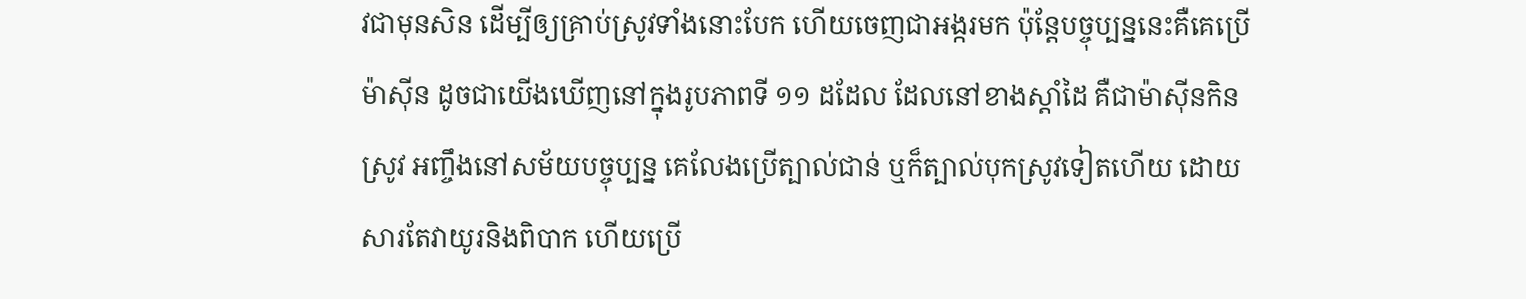វជាមុនសិន ដើម្បីឲ្យគ្រាប់ស្រូវទាំងនោះបែក ហើយចេញជាអង្ករមក ប៉ុន្តែបច្ចុប្បន្ននេះគឺគេប្រើម៉ាស៊ីន ដូចជាយើងឃើញនៅក្នុងរូបភាពទី ១១ ដដែល ដែលនៅខាងស្ដាំដៃ គឺជាម៉ាស៊ីនកិនស្រូវ អញ្ចឹងនៅសម័យបច្ចុប្បន្ន គេលែងប្រើត្បាល់ជាន់ ឬក៏ត្បាល់បុកស្រូវទៀតហើយ ដោយសារតែវាយូរនិងពិបាក ហើយប្រើ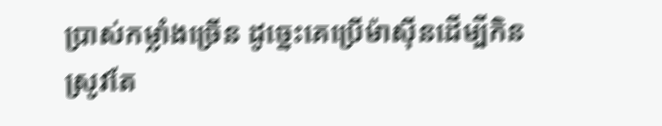ប្រាស់កម្លាំងច្រើន ដូច្នេះគេប្រើម៉ាស៊ីនដើម្បីកិនស្រូវតែ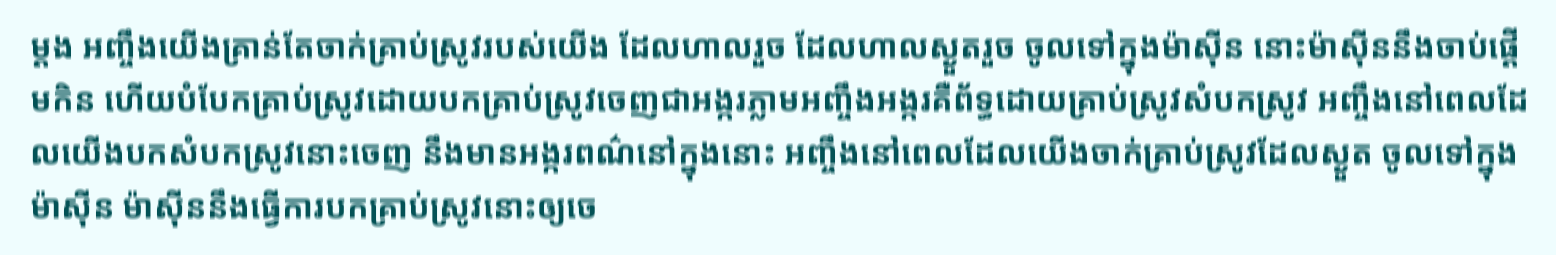ម្ដង អញ្ចឹងយើងគ្រាន់តែចាក់គ្រាប់ស្រូវរបស់យើង ដែលហាលរួច ដែលហាលស្ងួតរួច ចូលទៅក្នុងម៉ាស៊ីន នោះម៉ាស៊ីននឹងចាប់ផ្ដើមកិន ហើយបំបែកគ្រាប់ស្រូវដោយបកគ្រាប់ស្រូវចេញជាអង្ករភ្លាមអញ្ចឹងអង្ករគឺព័ទ្ធដោយគ្រាប់ស្រូវសំបកស្រូវ អញ្ចឹងនៅពេលដែលយើងបកសំបកស្រូវនោះចេញ នឹងមានអង្ករពណ៌នៅក្នុងនោះ អញ្ចឹងនៅពេលដែលយើងចាក់គ្រាប់ស្រូវដែលស្ងួត ចូលទៅក្នុងម៉ាស៊ីន ម៉ាស៊ីននឹងធ្វើការបកគ្រាប់ស្រូវនោះឲ្យចេ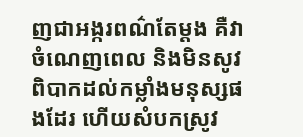ញជាអង្ករពណ៌តែម្ដង គឺវាចំណេញពេល និងមិនសូវពិបាកដល់កម្លាំងមនុស្សផងដែរ ហើយសំបកស្រូវ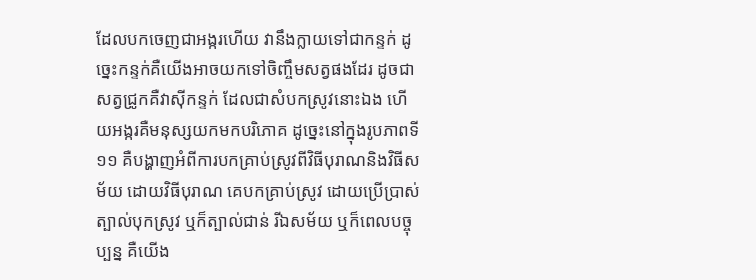ដែលបកចេញជាអង្ករហើយ វានឹងក្លាយទៅជាកន្ទក់ ដូច្នេះកន្ទក់គឺយើងអាចយកទៅចិញ្ចឹមសត្វផងដែរ ដូចជាសត្វជ្រូកគឺវាស៊ីកន្ទក់ ដែលជាសំបកស្រូវនោះឯង ហើយអង្ករគឺមនុស្សយកមកបរិភោគ ដូច្នេះនៅក្នុងរូបភាពទី ១១ គឺបង្ហាញអំពីការបកគ្រាប់ស្រូវពីវិធីបុរាណនិងវិធីសម័យ ដោយវិធីបុរាណ គេបកគ្រាប់ស្រូវ ដោយប្រើប្រាស់ត្បាល់បុកស្រូវ ឬក៏ត្បាល់ជាន់ រីឯសម័យ ឬក៏ពេលបច្ចុប្បន្ន គឺយើង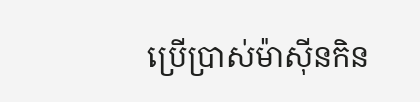ប្រើប្រាស់ម៉ាស៊ីនកិន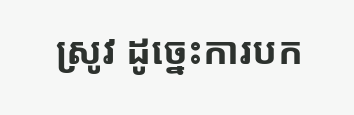ស្រូវ ដូច្នេះការបក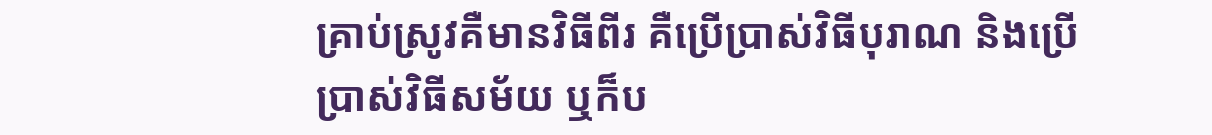គ្រាប់ស្រូវគឺមានវិធីពីរ គឺប្រើប្រាស់វិធីបុរាណ និងប្រើប្រាស់វិធីសម័យ ឬក៏ប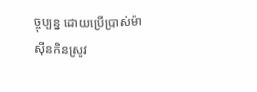ច្ចុប្បន្ន ដោយប្រើប្រាស់ម៉ាស៊ីនកិនស្រូវ